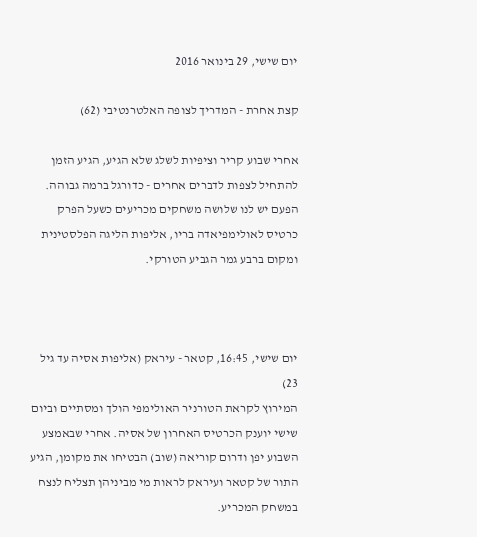יום שישי, 29 בינואר 2016

קצת אחרת - המדריך לצופה האלטרנטיבי (62)

אחרי שבוע קריר וציפיות לשלג שלא הגיע, הגיע הזמן להתחיל לצפות לדברים אחרים - כדורגל ברמה גבוהה. הפעם יש לנו שלושה משחקים מכריעים כשעל הפרק כרטיס לאולימפיאדה בריו, אליפות הליגה הפלסטינית ומקום ברבע גמר הגביע הטורקי.



יום שישי, 16:45, קטאר - עיראק (אליפות אסיה עד גיל 23)
המירוץ לקראת הטורניר האולימפי הולך ומסתיים וביום שישי יוענק הכרטיס האחרון של אסיה. אחרי שבאמצע השבוע יפן ודרום קוריאה (שוב) הבטיחו את מקומן, הגיע התור של קטאר ועיראק לראות מי מביניהן תצליח לנצח במשחק המכריע.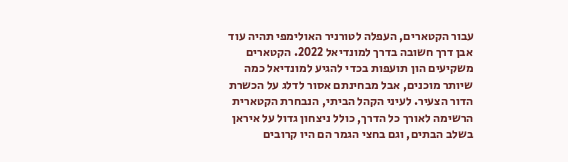עבור הקטארים, העפלה לטורניר האולימפי תהיה עוד אבן דרך חשובה בדרך למונדיאל 2022. הקטארים משקיעים הון תועפות בכדי להגיע למונדיאל כמה שיותר מוכנים, אבל מבחינתם אסור לדלג על הכשרת הדור הצעיר. לעיני הקהל הביתי, הנבחרת הקטארית הרשימה לאורך כל הדרך, כולל ניצחון גדול על איראן בשלב הבתים, וגם בחצי הגמר הם היו קרובים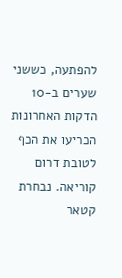להפתעה, כששני שערים ב-10 הדקות האחרונות הכריעו את הכף לטובת דרום קוריאה. נבחרת קטאר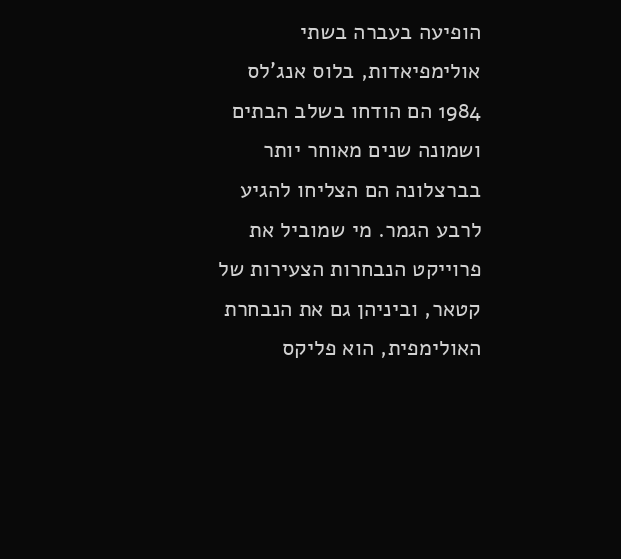הופיעה בעברה בשתי אולימפיאדות, בלוס אנג'לס 1984 הם הודחו בשלב הבתים ושמונה שנים מאוחר יותר בברצלונה הם הצליחו להגיע לרבע הגמר. מי שמוביל את פרוייקט הנבחרות הצעירות של קטאר, וביניהן גם את הנבחרת האולימפית, הוא פליקס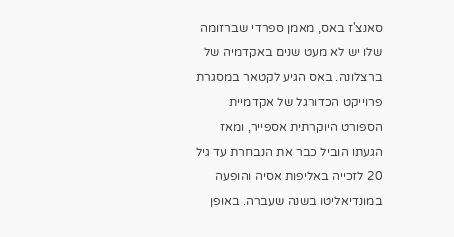סאנצ'ז באס, מאמן ספרדי שברזומה שלו יש לא מעט שנים באקדמיה של ברצלונה. באס הגיע לקטאר במסגרת פרוייקט הכדורגל של אקדמיית הספורט היוקרתית אספייר, ומאז הגעתו הוביל כבר את הנבחרת עד גיל 20 לזכייה באליפות אסיה והופעה במונדיאליטו בשנה שעברה. באופן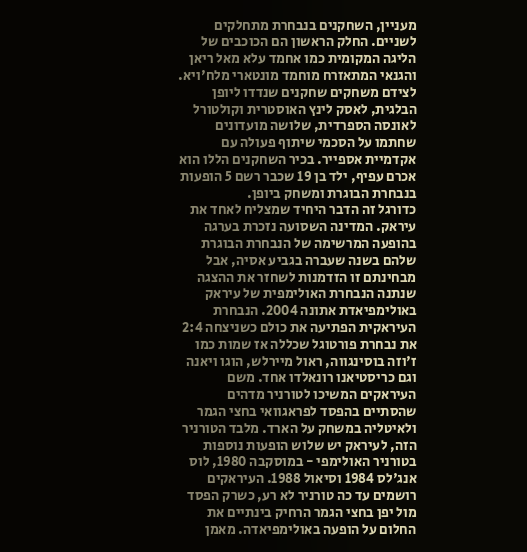מעניין, השחקנים בנבחרת מתחלקים לשניים. החלק הראשון הם הכוכבים של הליגה המקומית כמו אחמד עלא מאל ריאן והגנאי המתאזרח מוחמד מונטארי מלח'ויא. לצידם משחקים שחקנים שנדדו ליופן הבלגית, לאסק לינץ האוסטרית וקולטורל לאונסה הספרדית, שלושה מועדונים שחתמו על הסכמי שיתוף פעולה עם אקדמיית אספייר. בכיר השחקנים הללו הוא אכרם עפיף, ילד בן 19 שכבר רשם 5 הופעות בנבחרת הבוגרת ומשחק ביופן.
כדורגל זה הדבר היחיד שמצליח לאחד את עיראק. המדינה השסועה נזכרת בערגה בהופעה המרשימה של הנבחרת הבוגרת שלהם בשנה שעברה בגביע אסיה, אבל מבחינתם זו הזדמנות לשחזר את ההצגה שנתנה הנבחרת האולימפית של עיראק באולימפיאדת אתונה 2004. הנבחרת העיראקית הפתיעה את כולם כשניצחה 2:4 את נבחרת פורטוגל שכללה אז שמות כמו ז'וזה בוסינגווה, ראול מיירלש, הוגו ויאנה וגם כריסטיאנו רונאלדו אחד. משם העיראקים המשיכו לטורניר מדהים שהסתיים בהפסד לפראגוואי בחצי הגמר ולאיטליה במשחק על הארד. מלבד הטורניר הזה, לעיראק יש שלוש הופעות נוספות בטורניר האולימפי - במוסקבה 1980, לוס אנג'לס 1984 וסיאול 1988. העיראקים רושמים עד כה טורניר לא רע, כשרק הפסד מול יפן בחצי הגמר הרחיק בינתיים את החלום על הופעה באולימפיאדה. מאמן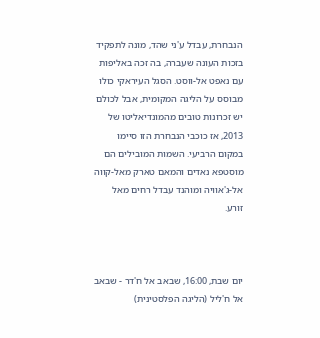הנבחרת, עבדל ע'ני שהד, מונה לתפקיד בזכות העונה שעברה, בה זכה באליפות עם נאפט אל-ווסט. הסגל העיראקי כולו מבוסס על הליגה המקומית, אבל לכולם יש זכרונות טובים מהמונדיאליטו של 2013, אז כוכבי הנבחרת הזו סיימו במקום הרביעי. השמות המובילים הם מוסטפא נאדים והמאם טארק מאל-קווה אל-ג'אוויה ומוהנד עבדל רחים מאל זורע.



יום שבת, 16:00, שבאב אל ח'דר - שבאב אל ח'ליל (הליגה הפלסטינית)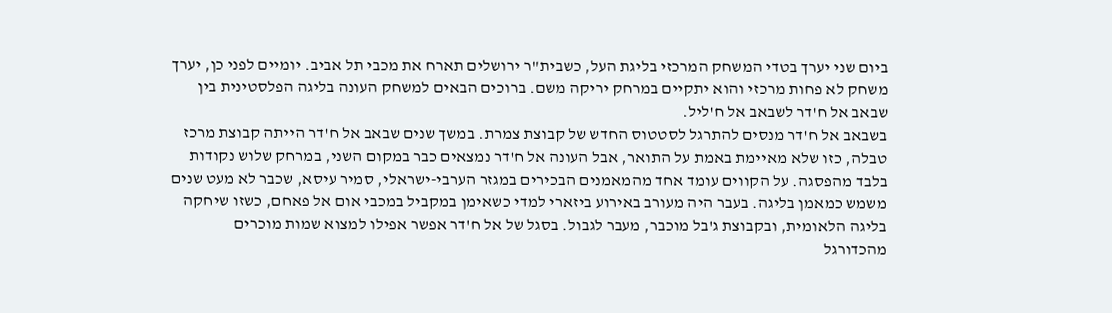ביום שני יערך בטדי המשחק המרכזי בליגת העל, כשבית"ר ירושלים תארח את מכבי תל אביב. יומיים לפני כן, יערך משחק לא פחות מרכזי והוא יתקיים במרחק יריקה משם. ברוכים הבאים למשחק העונה בליגה הפלסטינית בין שבאב אל ח'דר לשבאב אל ח'ליל.
בשבאב אל ח'דר מנסים להתרגל לסטטוס החדש של קבוצת צמרת. במשך שנים שבאב אל ח'דר הייתה קבוצת מרכז טבלה, כזו שלא מאיימת באמת על התואר, אבל העונה אל ח'דר נמצאים כבר במקום השני, במרחק שלוש נקודות בלבד מהפסגה. על הקווים עומד אחד מהמאמנים הבכירים במגזר הערבי-ישראלי, סמיר עיסא, שכבר לא מעט שנים משמש כמאמן בליגה. בעבר היה מעורב באירוע ביזארי למדי כשאימן במקביל במכבי אום אל פאחם, כשזו שיחקה בליגה הלאומית, ובקבוצת ג'בל מוכבר, מעבר לגבול. בסגל של אל ח'דר אפשר אפילו למצוא שמות מוכרים מהכדורגל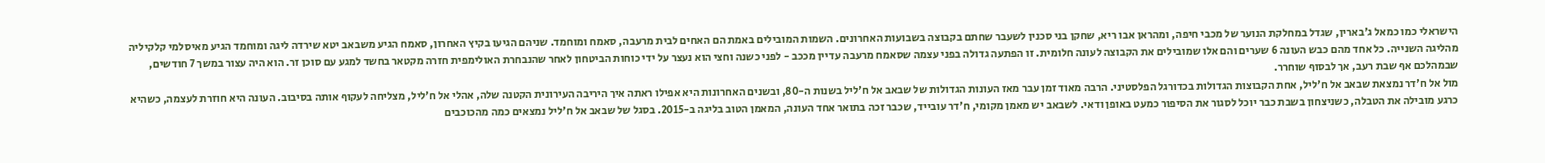הישראלי כמו כמאל ג'בארין, שגדל במחלקת הנוער של מכבי חיפה, ומהראן אבו ריא, שחקן בני סכנין לשעבר שחתם בקבוצה בשבועות האחרונים. השמות המובילים באמת הם האחים לבית מרעבה, סאמח ומוחמד. שניהם הגיעו בקיץ האחרון, סאמח הגיע משבאב יטא שירדה ליגה ומוחמד הגיע מאיסלמי קלקיליה מהליגה השנייה. כל אחד מהם כבש העונה 6 שערים והם אלו שמובילים את הקבוצה לעונה חלומית. זו הפתעה גדולה בפני עצמה שסאמח מרעבה עדיין מככב - לפני כשנה וחצי הוא נעצר על ידי כוחות הביטחון לאחר שהנבחרת האולימפית חזרה מקטאר בחשד למגע עם סוכן זר. הוא היה עצור במשך 7 חודשים, שבמהלכם אף שבת רעב, אך לבסוף שוחרר.
מול אל ח'דר נמצאת שבאב אל ח'ליל, אחת הקבוצות הגדולות בכדורגל הפלסטיני. הרבה מאוד זמן עבר מאז העונות הגדולות של שבאב אל ח'ליל בשנות ה-80, ובשנים האחרונות היא אפילו ראתה איך היריבה העירונית הקטנה שלה, אהלי אל ח'ליל, מצליחה לעקוף אותה בסיבוב. העונה היא חוזרת לעצמה, כשהיא כרגע מובילה את הטבלה, כשניצחון בשבת כבר יוכל לסגור את הסיפור כמעט באופן ודאי. לשבאב יש מאמן מקומי, ח'דר עובייד, שכבר זכה בתואר אחד העונה, המאמן הטוב בליגה ב-2015. בסגל של שבאב אל ח'ליל נמצאים כמה מהכוכבים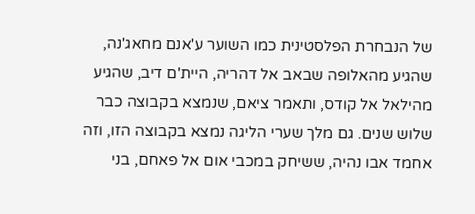של הנבחרת הפלסטינית כמו השוער ע'אנם מחאג'נה, שהגיע מהאלופה שבאב אל דהריה, היית'ם דיב, שהגיע מהילאל אל קודס, ותאמר ציאם, שנמצא בקבוצה כבר שלוש שנים. גם מלך שערי הליגה נמצא בקבוצה הזו, וזה אחמד אבו נהיה, ששיחק במכבי אום אל פאחם, בני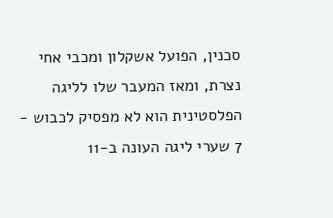סכנין, הפועל אשקלון ומכבי אחי נצרת, ומאז המעבר שלו לליגה הפלסטינית הוא לא מפסיק לכבוש - 7 שערי ליגה העונה ב-11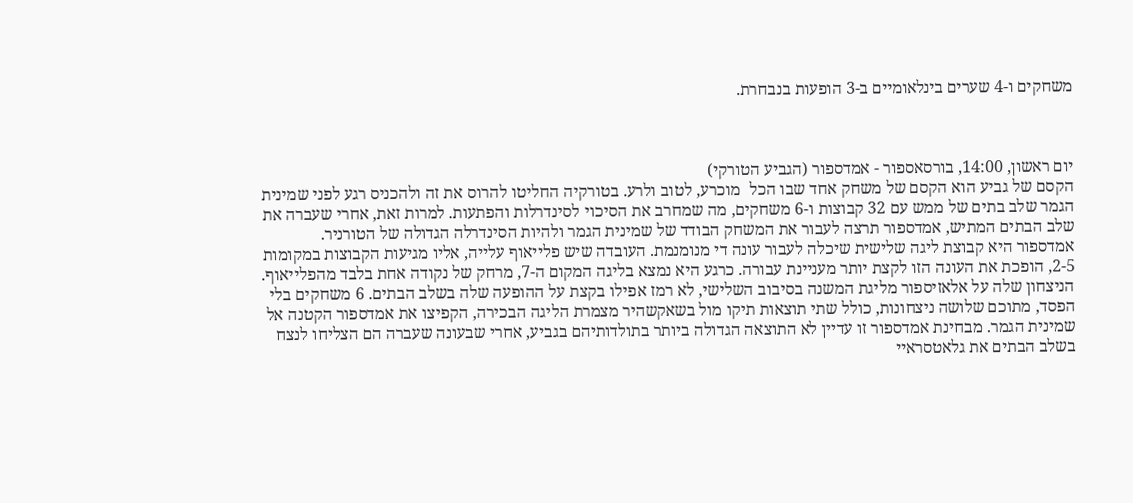משחקים ו-4 שערים בינלאומיים ב-3 הופעות בנבחרת.



יום ראשון, 14:00, בורסאספור - אמדספור (הגביע הטורקי)
הקסם של גביע הוא הקסם של משחק אחד שבו הכל  מוכרע, לטוב ולרע. בטורקיה החליטו להרוס את זה ולהכניס רגע לפני שמינית הגמר שלב בתים של ממש עם 32 קבוצות ו-6 משחקים, מה שמחרב את הסיכוי לסינדרלות והפתעות. למרות זאת, אחרי שעברה את שלב הבתים המתיש, אמדספור תרצה לעבור את המשחק הבודד של שמינית הגמר ולהיות הסינדרלה הגדולה של הטורניר.
אמדספור היא קבוצת ליגה שלישית שיכלה לעבור עונה די מנומנמת. העובדה שיש פלייאוף עלייה, אליו מגיעות הקבוצות במקומות 2-5, הופכת את העונה הזו לקצת יותר מעניינת עבורה. כרגע היא נמצא בליגה המקום ה-7, מרחק של נקודה אחת בלבד מהפלייאוף. הניצחון שלה על אלאזיספור מליגת המשנה בסיבוב השלישי, לא רמז אפילו בקצת על ההופעה שלה בשלב הבתים. 6 משחקים בלי הפסד, מתוכם שלושה ניצחונות, כולל שתי תוצאות תיקו מול בשאקשהיר מצמרת הליגה הבכירה, הקפיצו את אמדספור הקטנה אל שמינית הגמר. מבחינת אמדספור זו עדיין לא התוצאה הגדולה ביותר בתולדותיהם בגביע, אחרי שבעונה שעברה הם הצליחו לנצח בשלב הבתים את גלאטסראיי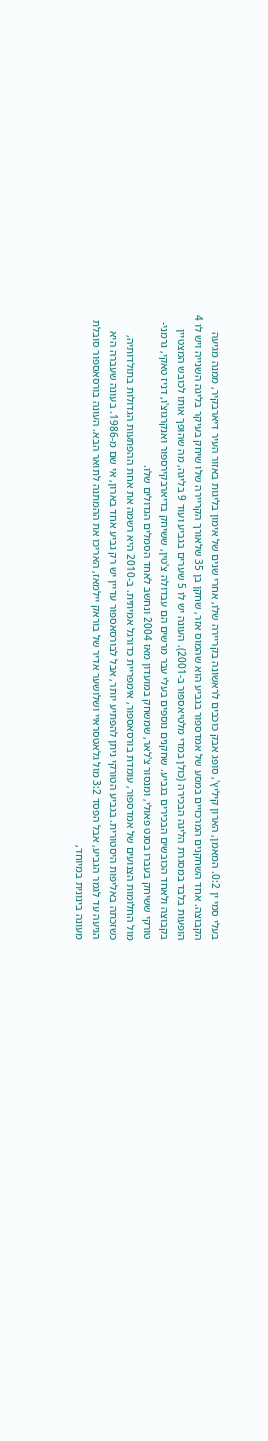בעלי סמי ין 0:2. המאמן, הארון קיליץ', סופג אבק כוכבים לראשונה בקריירה שלו, אחרי שנים של אימון בליגות באזור העיר דיארבקיר, ממנה מגיעה הקבוצה. אחד השחקנים המרכזיים במסע של אמדספור בגביע הוא שהמוס אזר, שחקן בן 35 שלאורך הקריירה שלו שיחק בעיקר בליגה השנייה ויש לו 4 הופעות בלבד במסגרת הליגה הבכירה (כולן במדי מלטיאספור ב-2001). העונה יש לו 5 שערים בגביע ועוד 9 בליגה, מה שהופך אותו לכובש המצטיין בקבוצה ולאחד הכובשים הבכירים בגביע. שחקנים נוספים בעלי עבר מרשים הם עבדולה צ'טין, ששיחק בדיארבקירספור ואנקרגוצ'ו, דניז טאקי, גרמני-טורקי ששיחק בעברו בסנט פאולי, ומנסור צ'לאר, שמשחק במועדון מאז 2004 ונחשב לאחד הסמלים הגדולים שלו.
מול החלומות הצנועים של אמדספור, עומדת בורסאספור, אימפריית כדורגל אמיתית. ב-2010 היא רשמה את אחת ההפתעות הגדולות בתולדותיה, כשזכתה באליפות היסטורית. בגביע הטורקי ניתן להפתיע יותר, אבל לבורסאספור עדיין יש רק גביע אחד בארון, אי שם מ-1986. בעונה שעברה היא הגיעה עד לגמר הגביע, אבל הפסד 3:2 מול גלאטסראיי ושלושער אדיר של בוראק יילמאז, האריכו את ההמתנה לתואר הבא. העונה בורסאספור סובלת מעונה בינונית במיוחד,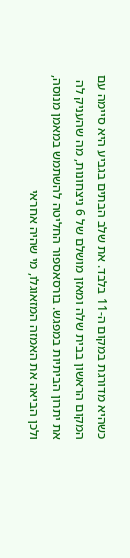כשהיא מדורגת במקום ה-11 בלבד. את שלב הבתים בגביע היא סיימה עם המקום הראשון בבית שלה ומאזן מושלם של 6 ניצחונות, מה שהעניק לה את יתרון הביתיות במפגש. בורסאספור החליטה להשתמש במאמן מנוסה, ולכן הביאה את האמזה המזאוגלו, מי שהיה אחראי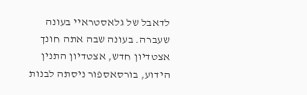לדאבל של גלאסטראיי בעונה שעברה. בעונה שבה אתה חונך אצטדיון חדש, אצטדיון התנין הידוע, בורסאספור ניסתה לבנות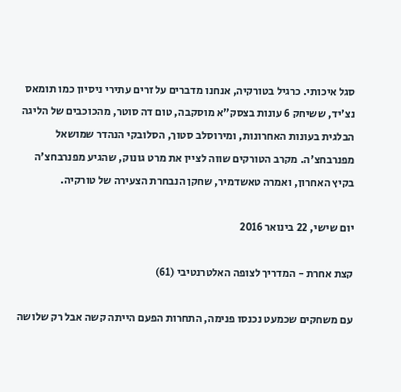סגל איכותי. כרגיל בטורקיה, אנחנו מדברים על זרים עתירי ניסיון כמו תומאס נצ'יד, ששיחק 6 עונות בצסק"א מוסקבה, טום דה סוטר, מהכוכבים של הליגה הבלגית בעונות האחרונות, ומירוסלב סטוך, הסלובקי הנהדר שמושאל מפנרבחצ'ה. מקרב הטורקים שווה לציין את מרט גונוק, שהגיע מפנרבחצ'ה בקיץ האחרון, ואמרה טאשדמיר, שחקן הנבחרת הצעירה של טורקיה.

יום שישי, 22 בינואר 2016

קצת אחרת - המדריך לצופה האלטרנטיבי (61)

עם משחקים שכמעט נכנסו פנימה, התחרות הפעם הייתה קשה אבל רק שלושה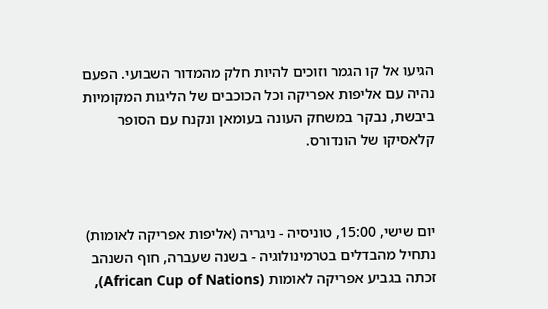הגיעו אל קו הגמר וזוכים להיות חלק מהמדור השבועי. הפעם נהיה עם אליפות אפריקה וכל הכוכבים של הליגות המקומיות ביבשת, נבקר במשחק העונה בעומאן ונקנח עם הסופר קלאסיקו של הונדורס.



יום שישי, 15:00, טוניסיה - ניגריה (אליפות אפריקה לאומות)
נתחיל מהבדלים בטרמינולוגיה - בשנה שעברה, חוף השנהב זכתה בגביע אפריקה לאומות (African Cup of Nations),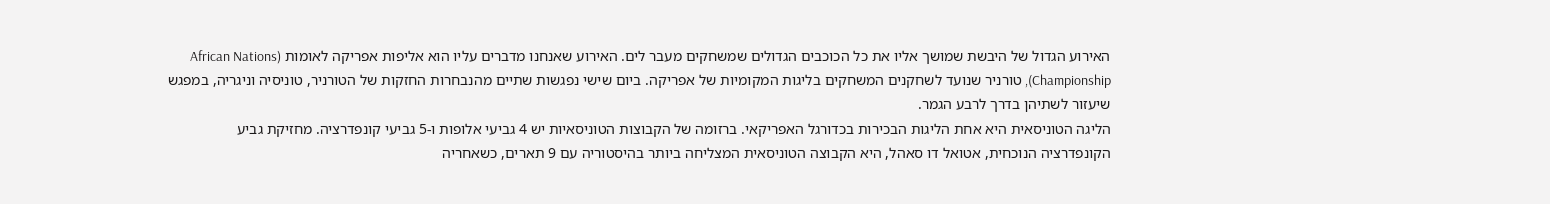האירוע הגדול של היבשת שמושך אליו את כל הכוכבים הגדולים שמשחקים מעבר לים. האירוע שאנחנו מדברים עליו הוא אליפות אפריקה לאומות (African Nations Championship), טורניר שנועד לשחקנים המשחקים בליגות המקומיות של אפריקה. ביום שישי נפגשות שתיים מהנבחרות החזקות של הטורניר, טוניסיה וניגריה, במפגש שיעזור לשתיהן בדרך לרבע הגמר.
הליגה הטוניסאית היא אחת הליגות הבכירות בכדורגל האפריקאי. ברזומה של הקבוצות הטוניסאיות יש 4 גביעי אלופות ו-5 גביעי קונפדרציה. מחזיקת גביע הקונפדרציה הנוכחית, אטואל דו סאהל, היא הקבוצה הטוניסאית המצליחה ביותר בהיסטוריה עם 9 תארים, כשאחריה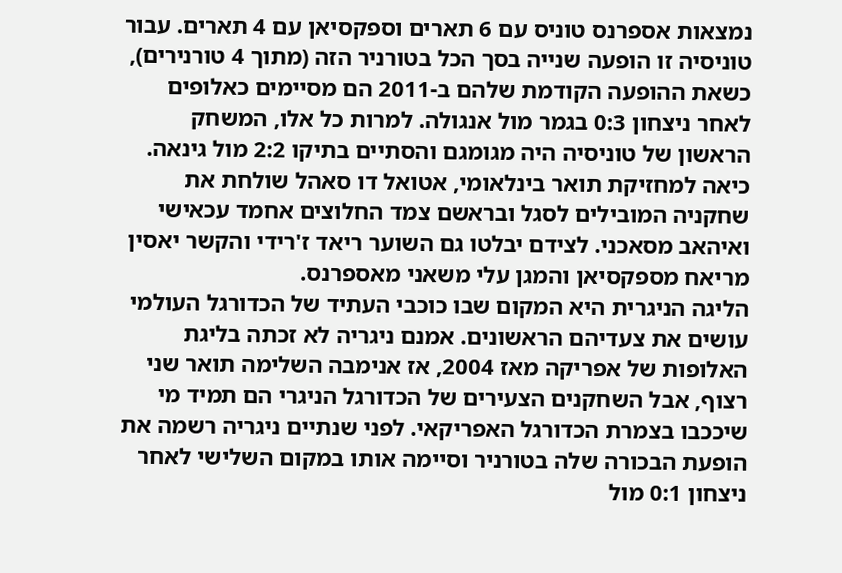נמצאות אספרנס טוניס עם 6 תארים וספקסיאן עם 4 תארים. עבור טוניסיה זו הופעה שנייה בסך הכל בטורניר הזה (מתוך 4 טורנירים), כשאת ההופעה הקודמת שלהם ב-2011 הם מסיימים כאלופים לאחר ניצחון 0:3 בגמר מול אנגולה. למרות כל אלו, המשחק הראשון של טוניסיה היה מגומגם והסתיים בתיקו 2:2 מול גינאה. כיאה למחזיקת תואר בינלאומי, אטואל דו סאהל שולחת את שחקניה המובילים לסגל ובראשם צמד החלוצים אחמד עכאישי ואיהאב מסאכני. לצידם יבלטו גם השוער ריאד ז'רידי והקשר יאסין מריאח מספקסיאן והמגן עלי משאני מאספרנס.
הליגה הניגרית היא המקום שבו כוכבי העתיד של הכדורגל העולמי עושים את צעדיהם הראשונים. אמנם ניגריה לא זכתה בליגת האלופות של אפריקה מאז 2004, אז אנימבה השלימה תואר שני רצוף, אבל השחקנים הצעירים של הכדורגל הניגרי הם תמיד מי שיככבו בצמרת הכדורגל האפריקאי. לפני שנתיים ניגריה רשמה את הופעת הבכורה שלה בטורניר וסיימה אותו במקום השלישי לאחר ניצחון 0:1 מול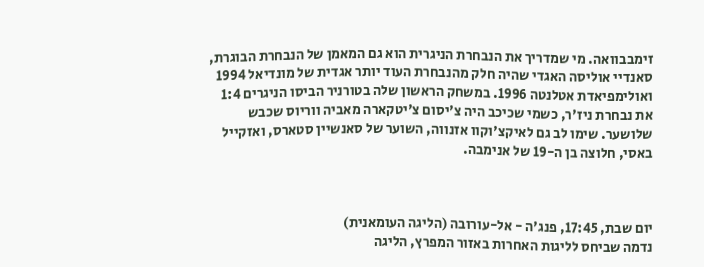זימבבוואה. מי שמדריך את הנבחרת הניגרית הוא גם המאמן של הנבחרת הבוגרת, סאנדיי אוליסה האגדי שהיה חלק מהנבחרת העוד יותר אגדית של מונדיאל 1994 ואולימפיאדת אטלנטה 1996. במשחק הראשון שלה בטורניר הביסו הניגרים 1:4 את נבחרת ניז'ר, כשמי שכיכב היה צ'יסום צ'יטקארה מאביה ווריוס שכבש שלושער. שימו לב גם לאיקצ'וקוו אזנווה, השוער של סאנשיין סטארס, ואזקייל באסי, חלוצה בן ה-19 של אנימבה.



יום שבת, 17:45, פנג'ה - אל-עורובה (הליגה העומאנית)
נדמה שביחס לליגות האחרות באזור המפרץ, הליגה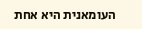העומאנית היא אחת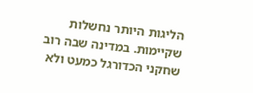הליגות היותר נחשלות שקיימות. במדינה שבה רוב שחקני הכדורגל כמעט ולא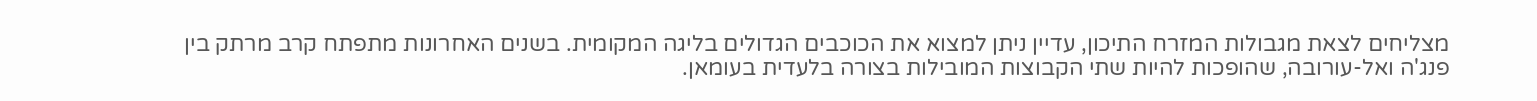מצליחים לצאת מגבולות המזרח התיכון, עדיין ניתן למצוא את הכוכבים הגדולים בליגה המקומית. בשנים האחרונות מתפתח קרב מרתק בין פנג'ה ואל-עורובה, שהופכות להיות שתי הקבוצות המובילות בצורה בלעדית בעומאן.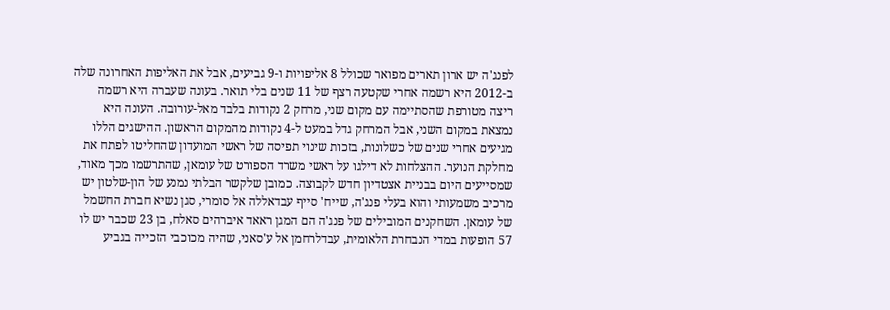לפנג'ה יש ארון תארים מפואר שכולל 8 אליפויות ו-9 גביעים, אבל את האליפות האחרונה שלה ב-2012 היא רשמה אחרי שקטעה רצף של 11 שנים בלי תואר. בעונה שעברה היא רשמה ריצה מטורפת שהסתיימה עם מקום שני, מרחק 2 נקודות בלבד מאל-עורובה. העונה היא נמצאת במקום השני, אבל המרחק גדל במעט ל-4 נקודות מהמקום הראשון. ההישגים הללו מגיעים אחרי שנים של כשלונות, בזכות שינוי תפיסה של ראשי המועדון שהחליטו לפתח את מחלקת הנוער. ההצלחות לא דילגו על ראשי משרד הספורט של עומאן, שהתרשמו מכך מאוד, שמסייעים היום בבניית אצטדיון חדש לקבוצה. כמובן שלקשר הבלתי נמנע של הון-שלטון יש מרכיב משמעותי והוא בעלי פנג'ה, שייח' סייף עבדאללה אל סומרי, סגן נשיא חברת החשמל של עומאן. השחקנים המובילים של פנג'ה הם המגן ראאד איברהים סאלח, בן 23 שכבר יש לו 57 הופעות במדי הנבחרת הלאומית, עבדלרחמן אל ע'סאני, שהיה מכוכבי הזכייה בגביע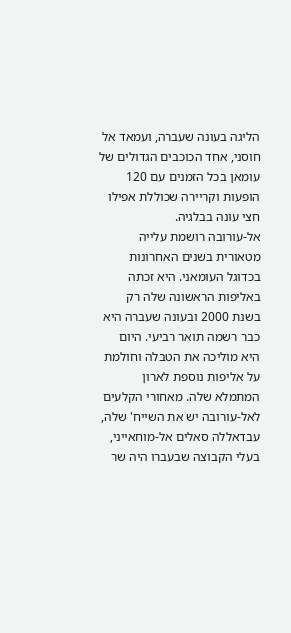הליגה בעונה שעברה, ועמאד אל חוסני, אחד הכוכבים הגדולים של עומאן בכל הזמנים עם 120 הופעות וקריירה שכוללת אפילו חצי עונה בבלגיה.
אל-עורובה רושמת עלייה מטאורית בשנים האחרונות בכדוגל העומאני. היא זכתה באליפות הראשונה שלה רק בשנת 2000 ובעונה שעברה היא כבר רשמה תואר רביעי. היום היא מוליכה את הטבלה וחולמת על אליפות נוספת לארון המתמלא שלה. מאחורי הקלעים לאל-עורובה יש את השייח' שלה, עבדאללה סאלים אל-מוחאייני, בעלי הקבוצה שבעברו היה שר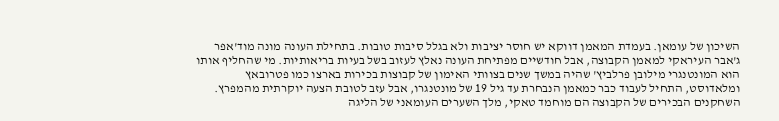השיכון של עומאן. בעמדת המאמן דווקא יש חוסר יציבות ולא בגלל סיבות טובות. בתחילת העונה מונה מוד'אפר ג'אבר העיראקי למאמן הקבוצה, אבל חודשיים מפתיחת העונה נאלץ לעזוב בשל בעיות בריאותיות. מי שהחליף אותו הוא המונטנגרי מילובן פרלביץ' שהיה במשך שנים בצוותי האימון של קבוצות בכירות בארצו כמו פטרובאץ ומלאדוסט, התחיל לעבוד כבר כמאמן הנבחרת עד גיל 19 של מונטנגרו, אבל עזב לטובת הצעה יוקרתית מהמפרץ. השחקנים הבכירים של הקבוצה הם מוחמד טאקי, מלך השערים העומאני של הליגה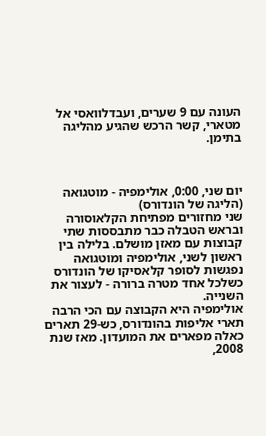העונה עם 9 שערים, ועבדלוואסי אל מטארי, קשר הרכש שהגיע מהליגה בתימן.



יום שני, 0:00, אולימפיה - מוטגואה (הליגה של הונדורס)
שני מחזורים מפתיחת הקלאוסורה ובראש הטבלה כבר מתבססות שתי קבוצות עם מאזן מושלם. בלילה בין ראשון לשני, אולימפיה ומוטגואה נפגשות לסופר קלאסיקו של הונדורס כשלכל אחד מטרה ברורה - לעצור את השנייה.
אולימפיה היא הקבוצה עם הכי הרבה תארי אליפות בהונדורס, כש-29 תארים כאלה מפארים את המועדון. מאז שנת 2008,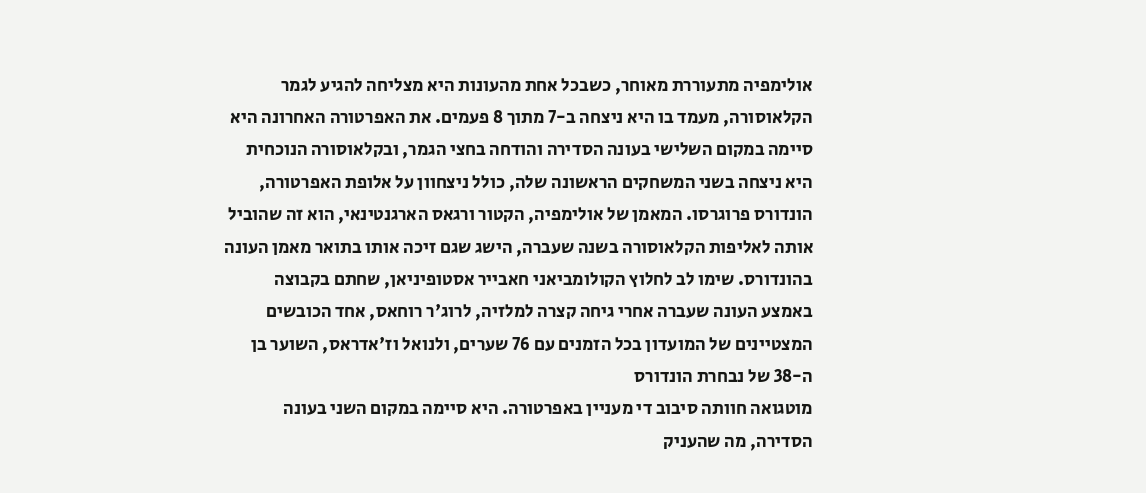אולימפיה מתעוררת מאוחר, כשבכל אחת מהעונות היא מצליחה להגיע לגמר הקלאוסורה, מעמד בו היא ניצחה ב-7 מתוך 8 פעמים. את האפרטורה האחרונה היא סיימה במקום השלישי בעונה הסדירה והודחה בחצי הגמר, ובקלאוסורה הנוכחית היא ניצחה בשני המשחקים הראשונה שלה, כולל ניצחוון על אלופת האפרטורה, הונדורס פרוגרסו. המאמן של אולימפיה, הקטור ורגאס הארגנטינאי, הוא זה שהוביל אותה לאליפות הקלאוסורה בשנה שעברה, הישג שגם זיכה אותו בתואר מאמן העונה בהונדורס. שימו לב לחלוץ הקולומביאני חאבייר אסטופיניאן, שחתם בקבוצה באמצע העונה שעברה אחרי גיחה קצרה למלזיה, לרוג'ר רוחאס, אחד הכובשים המצטיינים של המועדון בכל הזמנים עם 76 שערים, ולנואל וז'אדראס, השוער בן ה-38 של נבחרת הונדורס
מוטגואה חוותה סיבוב די מעניין באפרטורה. היא סיימה במקום השני בעונה הסדירה, מה שהעניק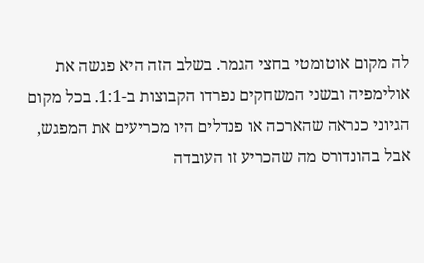לה מקום אוטומטי בחצי הגמר. בשלב הזה היא פגשה את אולימפיה ובשני המשחקים נפרדו הקבוצות ב-1:1. בכל מקום הגיוני כנראה שהארכה או פנדלים היו מכריעים את המפגש, אבל בהונדורס מה שהכריע זו העובדה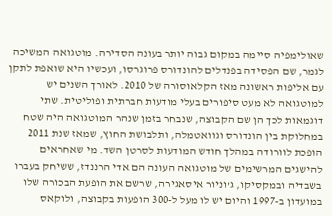שאולימפיה סיימה במקום גבוה יותר בעונה הסדירה. מוטגואה המשיכה לגמר, שם הפסידה בפנדלים להונדורס פרוגרסו, ועכשיו היא שואפת לתקן עם אליפות ראשונה מאז הקלאוסורה של 2010. לאורך השנים יש למוטגואה לא מעט סיפורים בעלי מודעות חברתית ופוליטית. שתי דוגמאות לכך הן שם הקבוצה, שנבחר בזמן שנהר המוטגואה היה שטח במחלוקת בין הונדורס וגוואטמלה, ותלבושת החוץ, שמאז שנת 2011 הופכת לוורודה במהלך חודש המודעות לסרטן השד. מי שאחראים להישגים המרשימים של מוטגואה העונה הם אדי הרננדז, ששיחק בעברו בשבדיה ובמקסיקו, ג'וניור איסאגירה, שרשם את הופעת הבכורה שלו במועדון ב-1997 והיום יש לו מעל ל-300 הופעות בקבוצה, ולוקאס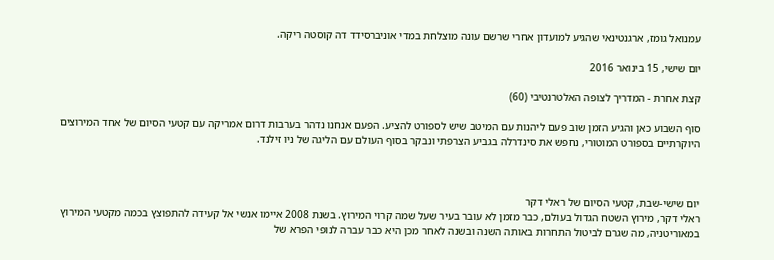עמנואל גומז, ארגנטינאי שהגיע למועדון אחרי שרשם עונה מוצלחת במדי אוניברסידד דה קוסטה ריקה.

יום שישי, 15 בינואר 2016

קצת אחרת - המדריך לצופה האלטרנטיבי (60)

סוף השבוע כאן והגיע הזמן שוב פעם ליהנות עם המיטב שיש לספורט להציע. הפעם אנחנו נדהר בערבות דרום אמריקה עם קטעי הסיום של אחד המירוצים היוקרתיים בספורט המוטורי, נחפש את סינדרלה בגביע הצרפתי ונבקר בסוף העולם עם הליגה של ניו זילנד.



יום שישי-שבת, קטעי הסיום של ראלי דקר
ראלי דקר, מירוץ השטח הגדול בעולם, כבר מזמן לא עובר בעיר שעל שמה קרוי המירוץ. בשנת 2008 איימו אנשי אל קעידה להתפוצץ בכמה מקטעי המירוץ במאוריטניה, מה שגרם לביטול התחרות באותה השנה ובשנה לאחר מכן היא כבר עברה לנופי הפרא של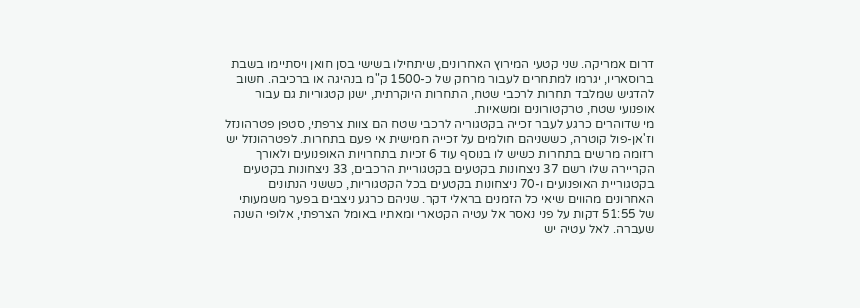דרום אמריקה. שני קטעי המירוץ האחרונים, שיתחילו בשישי בסן חואן ויסתיימו בשבת ברוסאריו, יגרמו למתחרים לעבור מרחק של כ-1500 ק"מ בנהיגה או ברכיבה. חשוב להדגיש שמלבד תחרות לרכבי שטח, התחרות היוקרתית, ישנן קטגוריות גם עבור אופנועי שטח, טרקטורונים ומשאיות.
מי שדוהרים כרגע לעבר זכייה בקטגוריה לרכבי שטח הם צוות צרפתי, סטפן פטרהונזל וז'אן-פול קוטרה, כששניהם חולמים על זכייה חמישית אי פעם בתחרות. לפטרהונזל יש רזומה מרשים בתחרות כשיש לו בנוסף עוד 6 זכיות בתחרויות האופנועים ולאורך הקריירה שלו רשם 37 ניצחונות בקטעים בקטגוריית הרכבים, 33 ניצחונות בקטעים בקטגוריית האופנועים ו-70 ניצחונות בקטעים בכל הקטגוריות, כששני הנתונים האחרונים מהווים שיאי כל הזמנים בראלי דקר. שניהם כרגע ניצבים בפער משמעותי של 51:55 דקות על פני נאסר אל עטיה הקטארי ומאתיו באומל הצרפתי, אלופי השנה שעברה. לאל עטיה יש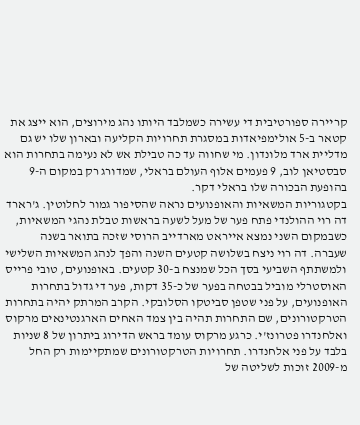קריירה ספורטיבית די עשירה כשמלבד היותו נהג מירוצים, הוא ייצג את קטאר ב-5 אולימפיאדות במסגרת תחרויות הקליעה ובארון שלו יש גם מדליית ארד מלונדון. מי שחווה עד כה טבילת אש לא נעימה בתחרות הוא סבסטיאן לוב, 9 פעמים אלוף העולם בראלי, שמדורג רק במקום ה-9 בהופעת הבכורה שלו בראלי דקר.
בקטגוריות המשאיות והאופנועים נראה שהסיפור גמור לחלוטין. ג'רארד דה רוי ההולנדי פתח פער של מעל לשעה בראשות טבלת נהגי המשאיות, כשבמקום השני נמצא אייראט מארדייב הרוסי שזכה בתואר בשנה שעברה. דה רוי ניצח בשלושה קטעים השנה והפך לנהג המשאיות השלישי ולמשתתף השביעי בסך הכל שמנצח ב-30 קטעים. באופנועים, טובי פרייס האוסטרלי מוביל בבטחה בפער של כ-35 דקות, פער די גדול בתחרות האופנועים, על פני שטפן סביטקו הסלובקי. הקרב המרתק יהיה בתחרות הטרקטורונים, שם התחרות תהיה בין צמד האחים הארגנטינאים מרקוס ואלחנדרו פטרונז'י. כרגע מרקוס עומד בראש הדירוג ביתרון של 8 שניות בלבד על פני אלחנדרו. תחרויות הטרקטורונים שמתקיימות רק החל מ-2009 זוכות לשליטה של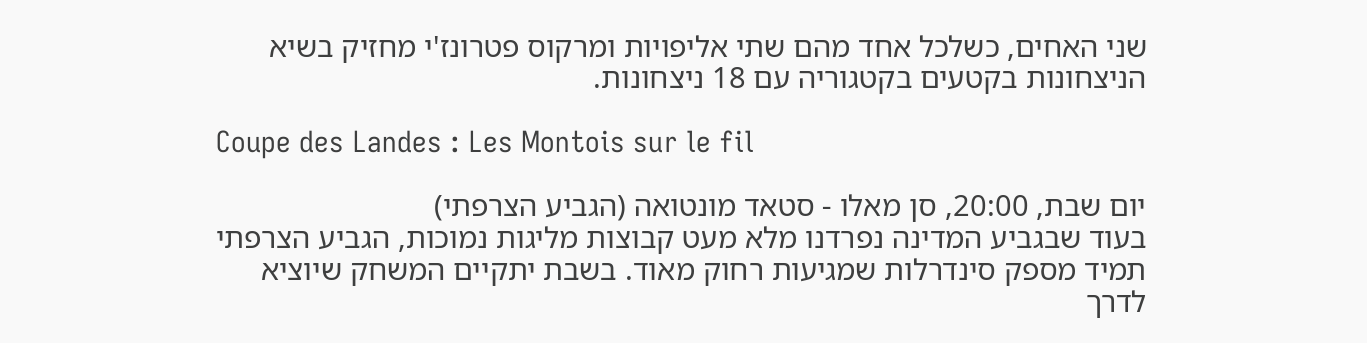שני האחים, כשלכל אחד מהם שתי אליפויות ומרקוס פטרונז'י מחזיק בשיא הניצחונות בקטעים בקטגוריה עם 18 ניצחונות.

Coupe des Landes : Les Montois sur le fil

יום שבת, 20:00, סן מאלו - סטאד מונטואה (הגביע הצרפתי)
בעוד שבגביע המדינה נפרדנו מלא מעט קבוצות מליגות נמוכות, הגביע הצרפתי תמיד מספק סינדרלות שמגיעות רחוק מאוד. בשבת יתקיים המשחק שיוציא לדרך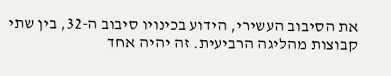את הסיבוב העשירי, הידוע בכינויו סיבוב ה-32, בין שתי קבוצות מהליגה הרביעית. זה יהיה אחד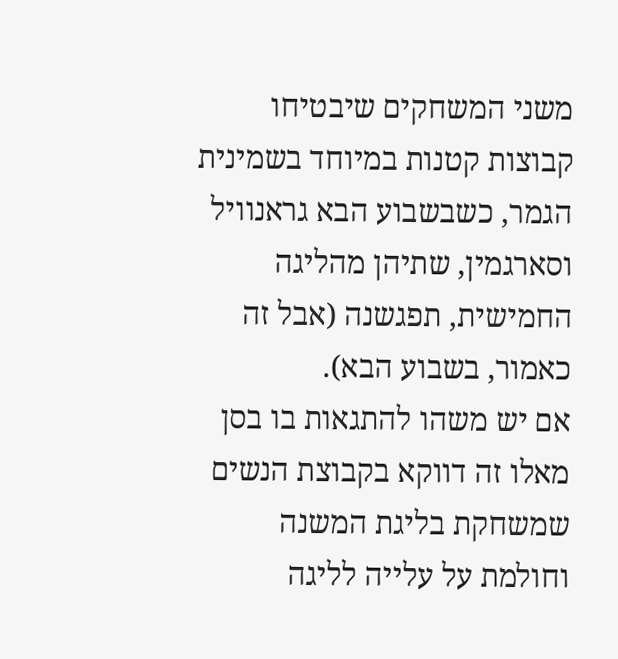משני המשחקים שיבטיחו קבוצות קטנות במיוחד בשמינית הגמר, כשבשבוע הבא גראנוויל וסארגמין, שתיהן מהליגה החמישית, תפגשנה (אבל זה כאמור, בשבוע הבא).
אם יש משהו להתגאות בו בסן מאלו זה דווקא בקבוצת הנשים שמשחקת בליגת המשנה וחולמת על עלייה לליגה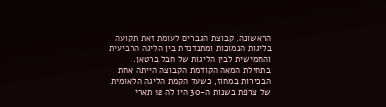הראשונה. קבוצת הגברים לעומת זאת תקועה בליגות הנמוכות ומתנדנדת בין הליגה הרביעית והחמישית לבין הליגות של חבל ברטאן. בתחילת המאה הקודמת הקבוצה הייתה אחת הבכירות במחוז, כשעד הקמת הליגה הלאומית של צרפת בשנות ה-30 היו לה 12 תארי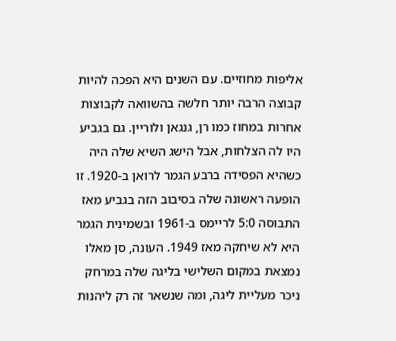אליפות מחוזיים. עם השנים היא הפכה להיות קבוצה הרבה יותר חלשה בהשוואה לקבוצות אחרות במחוז כמו רן, גנגאן ולוריין. גם בגביע היו לה הצלחות, אבל הישג השיא שלה היה כשהיא הפסידה ברבע הגמר לרואן ב-1920. זו הופעה ראשונה שלה בסיבוב הזה בגביע מאז התבוסה 5:0 לריימס ב-1961 ובשמינית הגמר היא לא שיחקה מאז 1949. העונה, סן מאלו נמצאת במקום השלישי בליגה שלה במרחק ניכר מעליית ליגה, ומה שנשאר זה רק ליהנות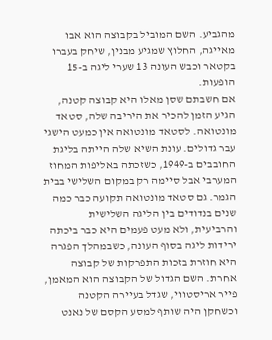מהגביע. השם המוביל בקבוצה הוא אבו מאייגה, החלוץ שמגיע מבנין, שיחק בעברו בקטאר וכבש העונה 13 שערי ליגה ב-15 הופעות.
אם חשבתם שסן מאלו היא קבוצה קטנה, הגיע הזמן להכיר את היריבה שלה, סטאד מונטואה. לסטאד מונטואה אין כמעט הישגי עבר גדולים. עונת השיא שלה הייתה בליגת החובבים ב-1949, כשזכתה באליפות המחוז המערבי אבל סיימה רק במקום השלישי בבית הגמר. גם סטאד מונטואה תקועה כבר כמה שנים בנדודים בין הליגה השלישית והרביעית, ולא מעט פעמים היא כבר ביכתה ירידות ליגה בסוף העונה, כשבמהלך הפגרה היא חוזרת בזכות התפרקות של קבוצה אחרת. השם הגדול של הקבוצה הוא המאמן, פייר אריסטווי, שגדל בעיירה הקטנה וכשחקן היה שותף למסע הקסם של נאנט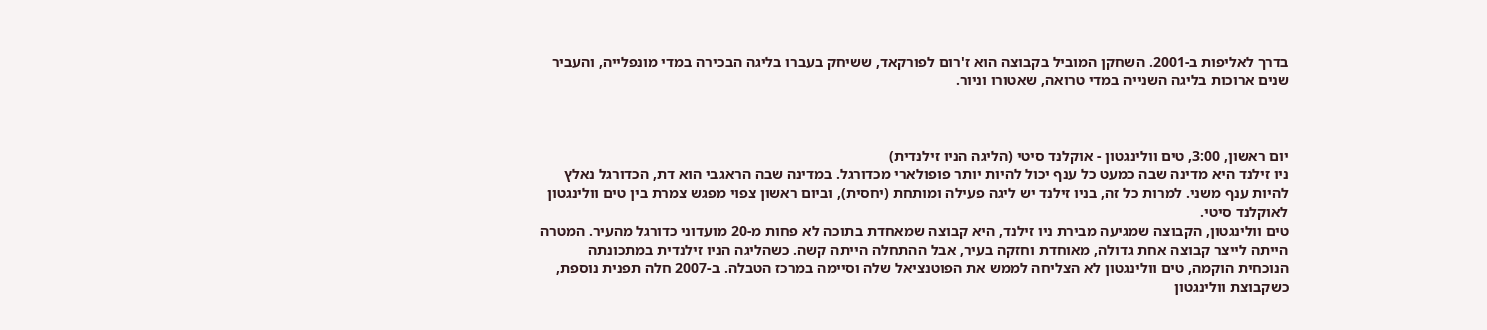בדרך לאליפות ב-2001. השחקן המוביל בקבוצה הוא ז'רום לפורקאד, ששיחק בעברו בליגה הבכירה במדי מונפלייה, והעביר שנים ארוכות בליגה השנייה במדי טרואה, שאטורו וניור.



יום ראשון, 3:00, טים וולינגטון - אוקלנד סיטי (הליגה הניו זילנדית)
ניו זילנד היא מדינה שבה כמעט כל ענף יכול להיות יותר פופולארי מכדורגל. במדינה שבה הראגבי הוא דת, הכדורגל נאלץ להיות ענף משני. למרות כל זה, בניו זילנד יש ליגה פעילה ומותחת (יחסית), וביום ראשון צפוי מפגש צמרת בין טים וולינגטון לאוקלנד סיטי.
טים וולינגטון, הקבוצה שמגיעה מבירת ניו זילנד, היא קבוצה שמאחדת בתוכה לא פחות מ-20 מועדוני כדורגל מהעיר. המטרה הייתה לייצר קבוצה אחת גדולה, מאוחדת וחזקה בעיר, אבל ההתחלה הייתה קשה. כשהליגה הניו זילנדית במתכונתה הנוכחית הוקמה, טים וולינגטון לא הצליחה לממש את הפוטנציאל שלה וסיימה במרכז הטבלה. ב-2007 חלה תפנית נוספת, כשקבוצת וולינגטון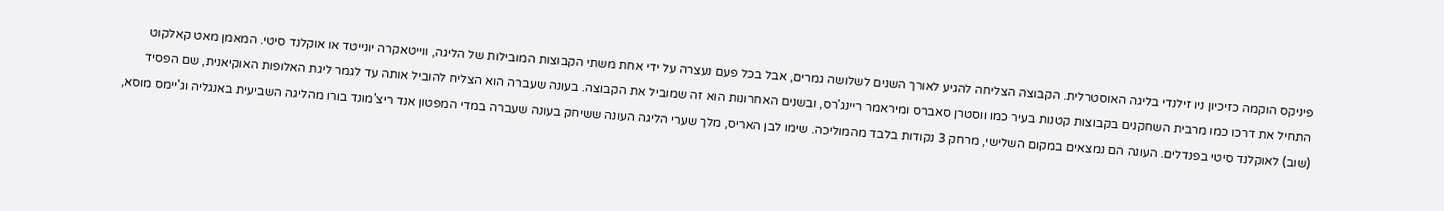פיניקס הוקמה כזיכיון ניו זילנדי בליגה האוסטרלית. הקבוצה הצליחה להגיע לאורך השנים לשלושה גמרים, אבל בכל פעם נעצרה על ידי אחת משתי הקבוצות המובילות של הליגה, ווייטאקרה יונייטד או אוקלנד סיטי. המאמן מאט קאלקוט התחיל את דרכו כמו מרבית השחקנים בקבוצות קטנות בעיר כמו ווסטרן סאברס ומיראמר ריינג'רס, ובשנים האחרונות הוא זה שמוביל את הקבוצה. בעונה שעברה הוא הצליח להוביל אותה עד לגמר ליגת האלופות האוקיאנית, שם הפסיד (שוב) לאוקלנד סיטי בפנדלים. העונה הם נמצאים במקום השלישי, מרחק 3 נקודות בלבד מהמוליכה. שימו לבן האריס, מלך שערי הליגה העונה ששיחק בעונה שעברה במדי המפטון אנד ריצ'מונד בורו מהליגה השביעית באנגליה וג'יימס מוסא,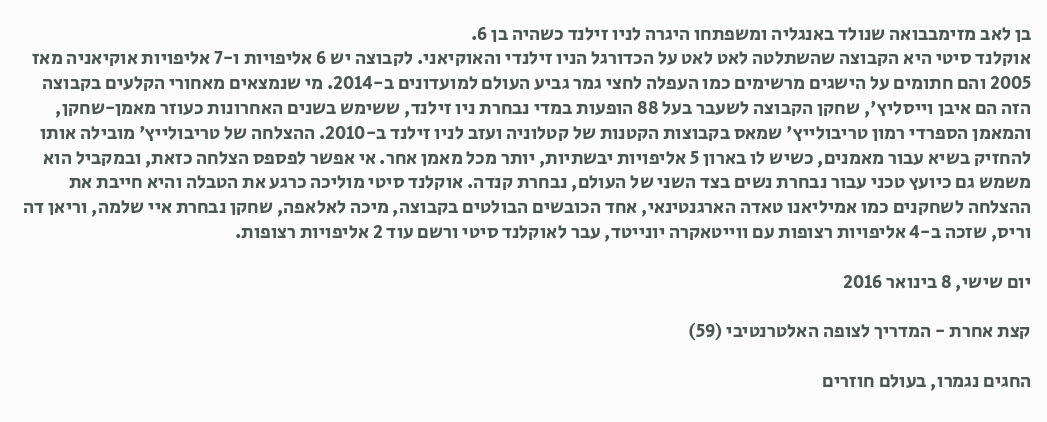בן לאב מזימבבואה שנולד באנגליה ומשפתחו היגרה לניו זילנד כשהיה בן 6.
אוקלנד סיטי היא הקבוצה שהשתלטה לאט לאט על הכדורגל הניו זילנדי והאוקיאני. לקבוצה יש 6 אליפויות ו-7 אליפויות אוקיאניה מאז 2005 והם חתומים על הישגים מרשימים כמו העפלה לחצי גמר גביע העולם למועדונים ב-2014. מי שנמצאים מאחורי הקלעים בקבוצה הזה הם איבן וייסליץ', שחקן הקבוצה לשעבר בעל 88 הופעות במדי נבחרת ניו זילנד, ששימש בשנים האחרונות כעוזר מאמן-שחקן, והמאמן הספרדי רמון טריבולייץ' שמאס בקבוצות הקטנות של קטלוניה ועזב לניו זילנד ב-2010. ההצלחה של טריבולייץ' מובילה אותו להחזיק בשיא עבור מאמנים, כשיש לו בארון 5 אליפויות יבשתיות, יותר מכל מאמן אחר. אי אפשר לפספס הצלחה כזאת, ובמקביל הוא משמש גם כיועץ טכני עבור נבחרת נשים בצד השני של העולם, נבחרת קנדה. אוקלנד סיטי מוליכה כרגע את הטבלה והיא חייבת את ההצלחה לשחקנים כמו אמיליאנו טאדה הארגנטינאי, אחד הכובשים הבולטים בקבוצה, מיכה לאלאפה, שחקן נבחרת איי שלמה, וריאן דה וריס, שזכה ב-4 אליפויות רצופות עם ווייטאקרה יונייטד, עבר לאוקלנד סיטי ורשם עוד 2 אליפויות רצופות.

יום שישי, 8 בינואר 2016

קצת אחרת - המדריך לצופה האלטרנטיבי (59)

החגים נגמרו, בעולם חוזרים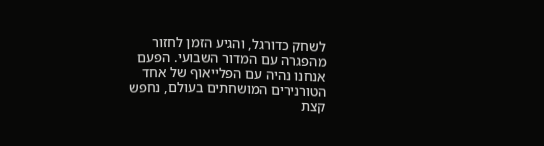לשחק כדורגל, והגיע הזמן לחזור מהפגרה עם המדור השבועי. הפעם אנחנו נהיה עם הפלייאוף של אחד הטורנירים המושחתים בעולם, נחפש קצת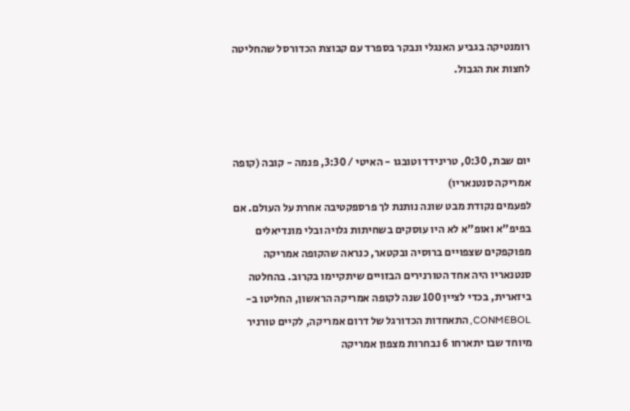רומנטיקה בגביע האנגלי ונבקר בספרד עם קבוצת הכדורסל שהחליטה לחצות את הגבול.



יום שבת, 0:30, טרינידד וטובגו - האיטי / 3:30, פנמה - קובה (קופה אמריקה סנטנאריו)
לפעמים נקודת מבט שונה נותנת לך פרספקטיבה אחרת על העולם. אם בפיפ"א ואופ"א לא היו עוסקים בשחיתות גלויה ובלי מונדיאלים מפוקפקים שצפויים ברוסיה ובקטאר, כנראה שהקופה אמריקה סנטנאריו היה אחד הטורנירים הבזויים שיתקיימו בקרוב. בהחלטה ביזארית, בכדי לציין 100 שנה לקופה אמריקה הראשון, החליטו ב-CONMEBOL, התאחדות הכדורגל של דרום אמריקה, לקיים טורניר מיוחד שבו יתארחו 6 נבחרות מצפון אמריקה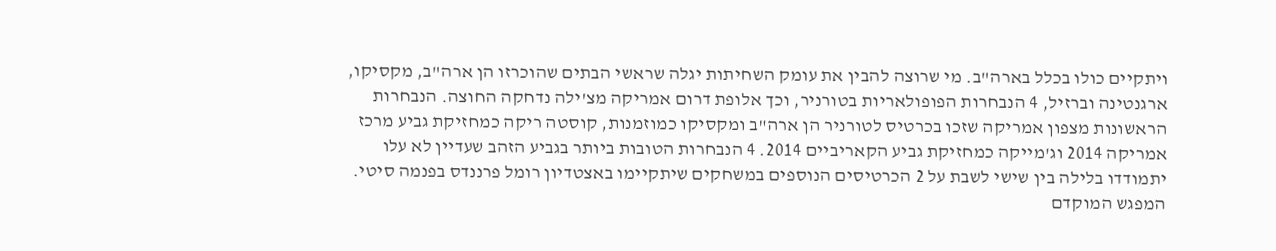ויתקיים כולו בכלל בארה"ב. מי שרוצה להבין את עומק השחיתות יגלה שראשי הבתים שהוכרזו הן ארה"ב, מקסיקו, ארגנטינה וברזיל, 4 הנבחרות הפופולאריות בטורניר, וכך אלופת דרום אמריקה מצ'ילה נדחקה החוצה. הנבחרות הראשונות מצפון אמריקה שזכו בכרטיס לטורניר הן ארה"ב ומקסיקו כמוזמנות, קוסטה ריקה כמחזיקת גביע מרכז אמריקה 2014 וג'מייקה כמחזיקת גביע הקאריביים 2014. 4 הנבחרות הטובות ביותר בגביע הזהב שעדיין לא עלו יתמודדו בלילה בין שישי לשבת על 2 הכרטיסים הנוספים במשחקים שיתקיימו באצטדיון רומל פרננדס בפנמה סיטי.
המפגש המוקדם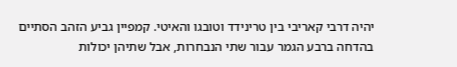יהיה דרבי קאריבי בין טרינידד וטובגו והאיטי. קמפיין גביע הזהב הסתיים בהדחה ברבע הגמר עבור שתי הנבחרות, אבל שתיהן יכולות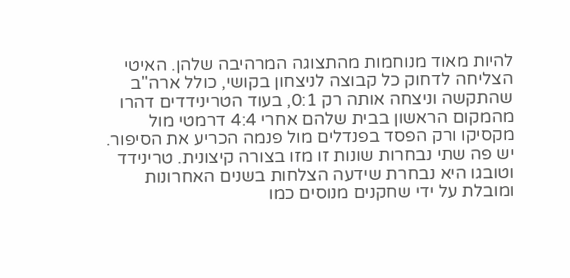להיות מאוד מנוחמות מהתצוגה המרהיבה שלהן. האיטי הצליחה לדחוק כל קבוצה לניצחון בקושי, כולל ארה"ב שהתקשה וניצחה אותה רק 0:1, בעוד הטרינידדים דהרו מהמקום הראשון בבית שלהם אחרי 4:4 דרמטי מול מקסיקו ורק הפסד בפנדלים מול פנמה הכריע את הסיפור. יש פה שתי נבחרות שונות זו מזו בצורה קיצונית. טרינידד וטובגו היא נבחרת שידעה הצלחות בשנים האחרונות ומובלת על ידי שחקנים מנוסים כמו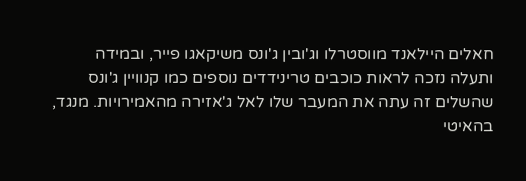חאלים היילאנד מווסטרלו וג'ובין ג'ונס משיקאגו פייר, ובמידה ותעלה נזכה לראות כוכבים טרינידדים נוספים כמו קנוויין ג'ונס שהשלים זה עתה את המעבר שלו לאל ג'אזירה מהאמירויות. מנגד, בהאיטי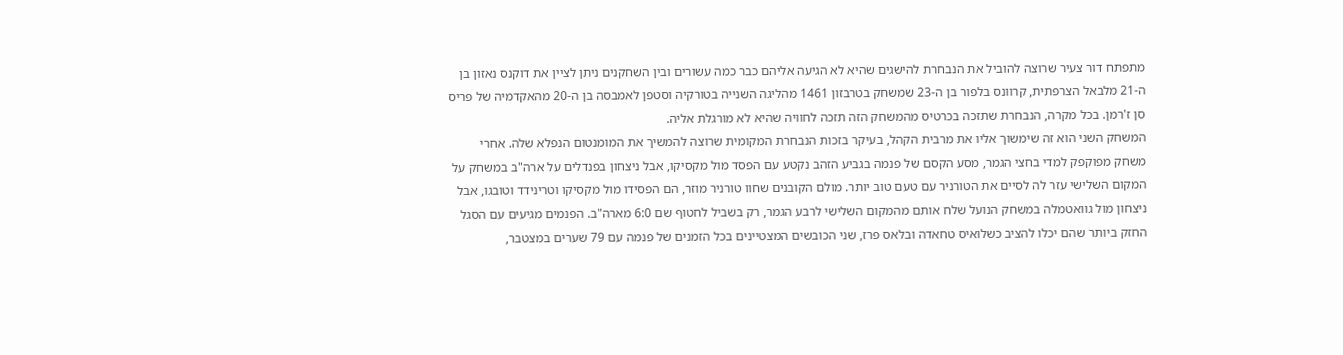מתפתח דור צעיר שרוצה להוביל את הנבחרת להישגים שהיא לא הגיעה אליהם כבר כמה עשורים ובין השחקנים ניתן לציין את דוקנס נאזון בן ה-21 מלבאל הצרפתית, קרוונס בלפור בן ה-23 שמשחק בטרבזון 1461 מהליגה השנייה בטורקיה וסטפן לאמבסה בן ה-20 מהאקדמיה של פריס סן ז'רמן. בכל מקרה, הנבחרת שתזכה בכרטיס מהמשחק הזה תזכה לחוויה שהיא לא מורגלת אליה.
המשחק השני הוא זה שימשוך אליו את מרבית הקהל, בעיקר בזכות הנבחרת המקומית שרוצה להמשיך את המומנטום הנפלא שלה. אחרי משחק מפוקפק למדי בחצי הגמר, מסע הקסם של פנמה בגביע הזהב נקטע עם הפסד מול מקסיקו, אבל ניצחון בפנדלים על ארה"ב במשחק על המקום השלישי עזר לה לסיים את הטורניר עם טעם טוב יותר. מולם הקובנים שחוו טורניר מוזר, הם הפסידו מול מקסיקו וטרינידד וטובגו, אבל ניצחון מול גוואטמלה במשחק הנועל שלח אותם מהמקום השלישי לרבע הגמר, רק בשביל לחטוף שם 6:0 מארה"ב. הפנמים מגיעים עם הסגל החזק ביותר שהם יכלו להציב כשלואיס טחאדה ובלאס פרז, שני הכובשים המצטיינים בכל הזמנים של פנמה עם 79 שערים במצטבר,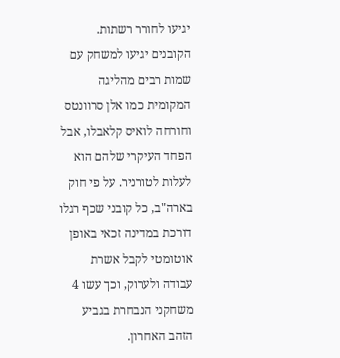יגיעו לחורר רשתות. הקובנים יגיעו למשחק עם שמות רבים מהליגה המקומית כמו אלן סרוונטס וחורחה לואיס קלאבלו, אבל הפחד העיקרי שלהם הוא לעלות לטורניר. על פי חוק בארה"ב, כל קובני שכף רגלו דורכת במדינה זכאי באופן אוטומטי לקבל אשרת עבודה ולערוק, וכך עשו 4 משחקני הנבחרת בגביע הזהב האחרון.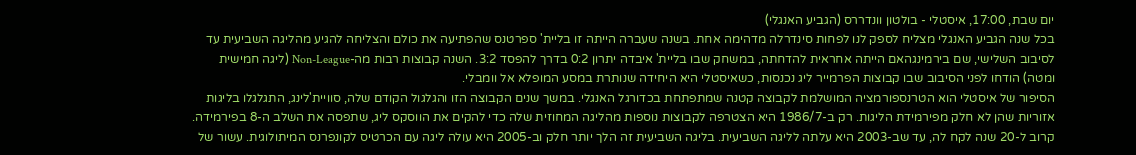יום שבת, 17:00, איסטלי - בולטון וונדררס (הגביע האנגלי)
בכל שנה הגביע האנגלי מצליח לספק לנו לפחות סינדרלה מדהימה אחת. בשנה שעברה הייתה זו בליית' ספרטנס שהפתיעה את כולם והצליחה להגיע מהליגה השביעית עד לסיבוב השלישי, שם בירמינגהאם הייתה אחראית להדחתה, במשחק שבו בליית' איבדה יתרון 0:2 בדרך להפסד 3:2. השנה קבוצות רבות מה-Non-League (ליגה חמישית ומטה) הודחו לפני הסיבוב שבו קבוצות הפרמייר ליג נכנסות, כשאיסטלי היא היחידה שנותרת במסע המופלא אל וומבלי.
הסיפור של איסטלי הוא הטרנספורמציה המושלמת לקבוצה קטנה שמתפתחת בכדורגל האנגלי. במשך שנים הקבוצה הזו והגלגול הקודם שלה, סוויית'לינג, התגלגלו בליגות אזוריות שהן לא חלק מפירמידת הליגות. רק ב-1986/7 היא הצטרפה לקבוצות נוספות מהליגה המחוזית שלה כדי להקים את הווסקס ליג, שתפסה את השלב ה-8 בפירמידה. קרוב ל-20 שנה לקח לה, עד שב-2003 היא עלתה לליגה השביעית. בליגה השביעית זה הלך יותר חלק וב-2005 היא עולה ליגה עם הכרטיס לקונפרנס המיתולוגית. עשור של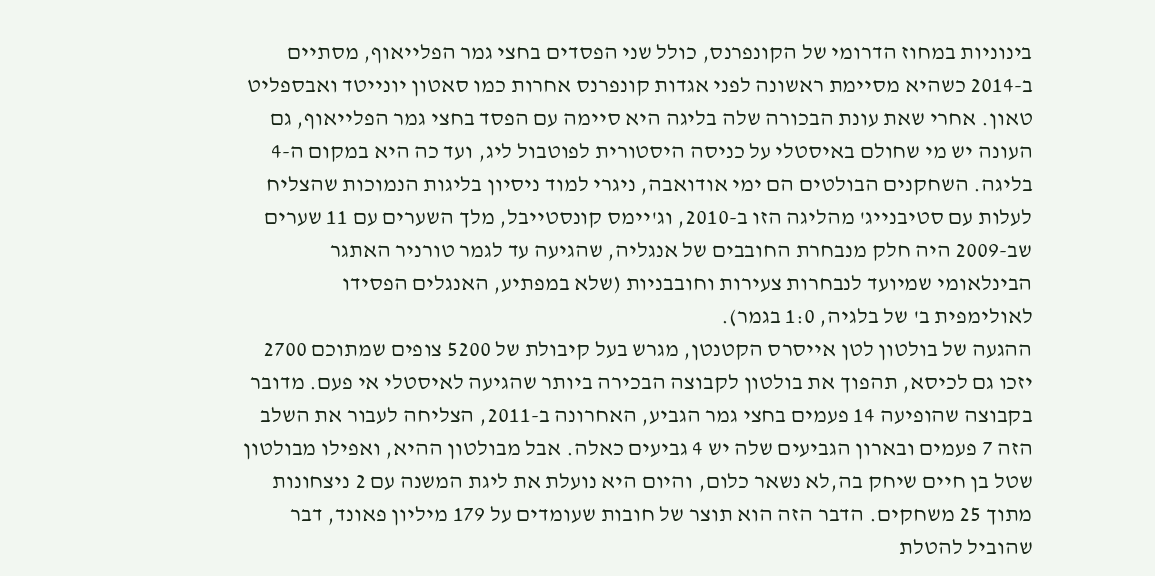בינוניות במחוז הדרומי של הקונפרנס, כולל שני הפסדים בחצי גמר הפלייאוף, מסתיים ב-2014 כשהיא מסיימת ראשונה לפני אגדות קונפרנס אחרות כמו סאטון יונייטד ואבספליט טאון. אחרי שאת עונת הבכורה שלה בליגה היא סיימה עם הפסד בחצי גמר הפלייאוף, גם העונה יש מי שחולם באיסטלי על כניסה היסטורית לפוטבול ליג, ועד כה היא במקום ה-4 בליגה. השחקנים הבולטים הם ימי אודואבה, ניגרי למוד ניסיון בליגות הנמוכות שהצליח לעלות עם סטיבנייג' מהליגה הזו ב-2010, וג'יימס קונסטייבל, מלך השערים עם 11 שערים שב-2009 היה חלק מנבחרת החובבים של אנגליה, שהגיעה עד לגמר טורניר האתגר הבינלאומי שמיועד לנבחרות צעירות וחובבניות (שלא במפתיע, האנגלים הפסידו לאולימפית ב' של בלגיה, 1:0 בגמר).
ההגעה של בולטון לטן אייסרס הקטנטן, מגרש בעל קיבולת של 5200 צופים שמתוכם 2700 יזכו גם לכיסא, תהפוך את בולטון לקבוצה הבכירה ביותר שהגיעה לאיסטלי אי פעם. מדובר בקבוצה שהופיעה 14 פעמים בחצי גמר הגביע, האחרונה ב-2011, הצליחה לעבור את השלב הזה 7 פעמים ובארון הגביעים שלה יש 4 גביעים כאלה. אבל מבולטון ההיא, ואפילו מבולטון שטל בן חיים שיחק בה,לא נשאר כלום, והיום היא נועלת את ליגת המשנה עם 2 ניצחונות מתוך 25 משחקים. הדבר הזה הוא תוצר של חובות שעומדים על 179 מיליון פאונד, דבר שהוביל להטלת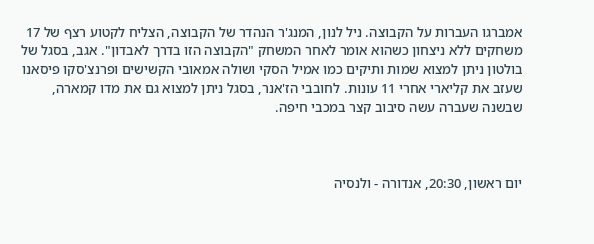אמברגו העברות על הקבוצה. ניל לנון, המנג'ר הנהדר של הקבוצה, הצליח לקטוע רצף של 17 משחקים ללא ניצחון כשהוא אומר לאחר המשחק "הקבוצה הזו בדרך לאבדון". אגב, בסגל של בולטון ניתן למצוא שמות ותיקים כמו אמיל הסקי ושולה אמאובי הקשישים ופרנצ'סקו פיסאנו שעזב את קליארי אחרי 11 עונות. לחובבי הז'אנר, בסגל ניתן למצוא גם את מדו קמארה, שבשנה שעברה עשה סיבוב קצר במכבי חיפה.



יום ראשון, 20:30, אנדורה - ולנסיה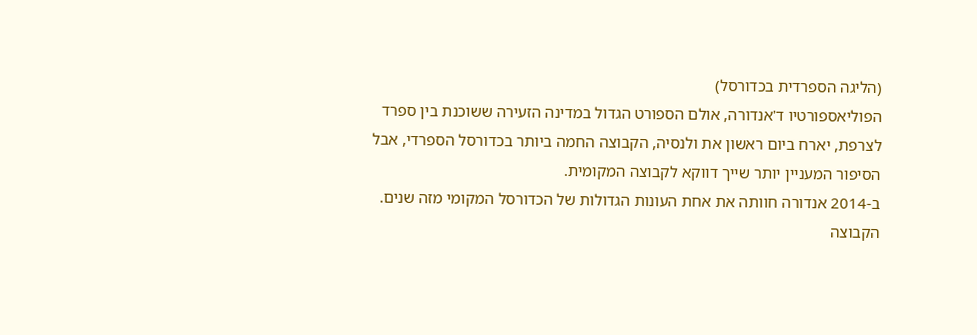(הליגה הספרדית בכדורסל)
הפוליאספורטיו ד'אנדורה, אולם הספורט הגדול במדינה הזעירה ששוכנת בין ספרד לצרפת, יארח ביום ראשון את ולנסיה, הקבוצה החמה ביותר בכדורסל הספרדי, אבל הסיפור המעניין יותר שייך דווקא לקבוצה המקומית.
ב-2014 אנדורה חוותה את אחת העונות הגדולות של הכדורסל המקומי מזה שנים. הקבוצה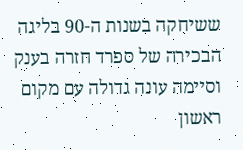ששיחקה בשנות ה-90 בליגה הבכירה של ספרד חזרה בענק וסיימה עונה גדולה עם מקום ראשון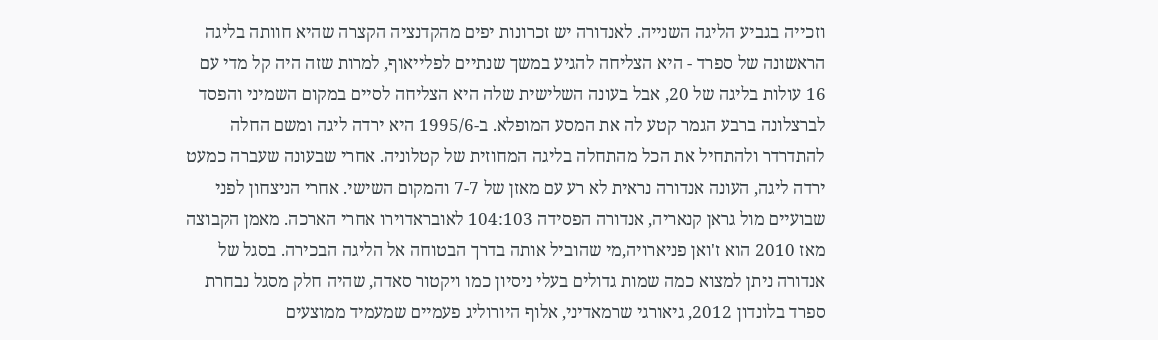וזכייה בגביע הליגה השנייה. לאנדורה יש זכרונות יפים מהקדנציה הקצרה שהיא חוותה בליגה הראשונה של ספרד - היא הצליחה להגיע במשך שנתיים לפלייאוף, למרות שזה היה קל מדי עם 16 עולות בליגה של 20, אבל בעונה השלישית שלה היא הצליחה לסיים במקום השמיני והפסד לברצלונה ברבע הגמר קטע לה את המסע המופלא. ב-1995/6 היא ירדה ליגה ומשם החלה להתדרדר ולהתחיל את הכל מהתחלה בליגה המחוזית של קטלוניה. אחרי שבעונה שעברה כמעט ירדה ליגה, העונה אנדורה נראית לא רע עם מאזן של 7-7 והמקום השישי. אחרי הניצחון לפני שבועיים מול גראן קנאריה, אנדורה הפסידה 104:103 לאובראדוירו אחרי הארכה. מאמן הקבוצה מאז 2010 הוא ז'ואן פניארויה,מי שהוביל אותה בדרך הבטוחה אל הליגה הבכירה. בסגל של אנדורה ניתן למצוא כמה שמות גדולים בעלי ניסיון כמו ויקטור סאדה, שהיה חלק מסגל נבחרת ספרד בלונדון 2012, גיאורגי שרמאדיני, אלוף היורוליג פעמיים שמעמיד ממוצעים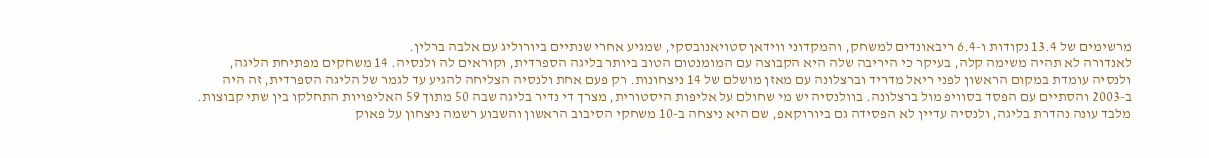מרשימים של 13.4 נקודות ו-6.4 ריבאונדים למשחק, והמקדוני ווידאן סטויאנובסקי, שמגיע אחרי שנתיים ביורוליג עם אלבה ברלין.
לאנדורה לא תהיה משימה קלה, בעיקר כי היריבה שלה היא הקבוצה עם המומנטום הטוב ביותר בליגה הספרדית, וקוראים לה ולנסיה. 14 משחקים מפתיחת הליגה, ולנסיה עומדת במקום הראשון לפני ריאל מדריד וברצלונה עם מאזן מושלם של 14 ניצחונות. רק פעם אחת ולנסיה הצליחה להגיע עד לגמר של הליגה הספרדית, זה היה ב-2003 והסתיים עם הפסד בסוויפ מול ברצלונה. בוולנסיה יש מי שחולם על אליפות היסטורית, מצרך די נדיר בליגה שבה 50 מתוך 59 האליפויות התחלקו בין שתי קבוצות. מלבד עונה נהדרת בליגה, ולנסיה עדיין לא הפסידה גם ביורוקאפ, שם היא ניצחה ב-10 משחקי הסיבוב הראשון והשבוע רשמה ניצחון על פאוק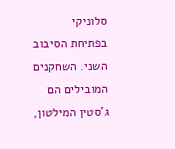סלוניקי בפתיחת הסיבוב השני. השחקנים המובילים הם ג'סטין המילטון,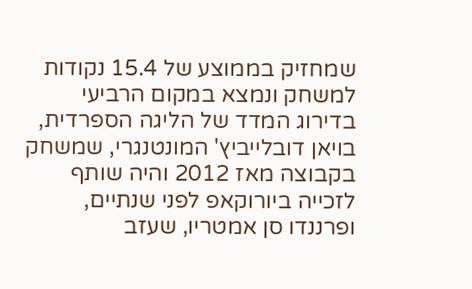שמחזיק בממוצע של 15.4 נקודות למשחק ונמצא במקום הרביעי בדירוג המדד של הליגה הספרדית, בויאן דובלייביץ' המונטנגרי, שמשחק בקבוצה מאז 2012 והיה שותף לזכייה ביורוקאפ לפני שנתיים, ופרננדו סן אמטריו, שעזב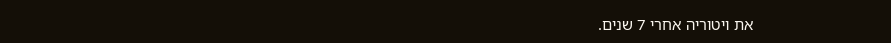את ויטוריה אחרי 7 שנים.